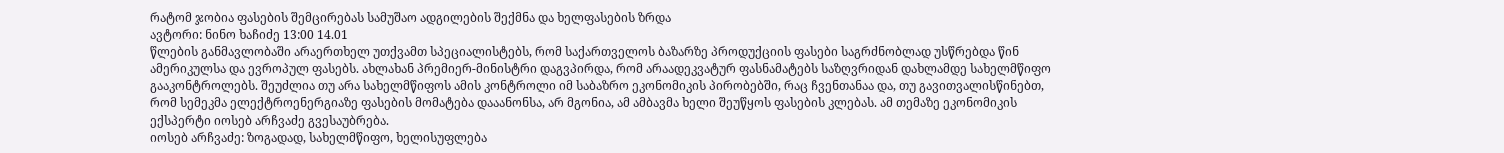რატომ ჯობია ფასების შემცირებას სამუშაო ადგილების შექმნა და ხელფასების ზრდა
ავტორი: ნინო ხაჩიძე 13:00 14.01
წლების განმავლობაში არაერთხელ უთქვამთ სპეციალისტებს, რომ საქართველოს ბაზარზე პროდუქციის ფასები საგრძნობლად უსწრებდა წინ ამერიკულსა და ევროპულ ფასებს. ახლახან პრემიერ-მინისტრი დაგვპირდა, რომ არაადეკვატურ ფასნამატებს საზღვრიდან დახლამდე სახელმწიფო გააკონტროლებს. შეუძლია თუ არა სახელმწიფოს ამის კონტროლი იმ საბაზრო ეკონომიკის პირობებში, რაც ჩვენთანაა და, თუ გავითვალისწინებთ, რომ სემეკმა ელექტროენერგიაზე ფასების მომატება დააანონსა, არ მგონია, ამ ამბავმა ხელი შეუწყოს ფასების კლებას. ამ თემაზე ეკონომიკის ექსპერტი იოსებ არჩვაძე გვესაუბრება.
იოსებ არჩვაძე: ზოგადად, სახელმწიფო, ხელისუფლება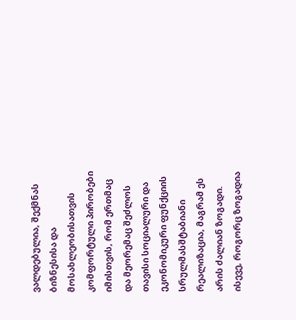ვალდებულია, შექმნას ბიზნესისა და მოსახლეობისათვის კომფორტული პირობები იმისთვის, რომ ერთმაც და მეორემაც შეძლოს თავისი სოციალური და ეკონომიკური ფუნქციის სრულმასშტაბიანი რეალიზაცია, მაგრამ ეს არის ძალიან ზოგადი. ისევე, როგორც ზოგადია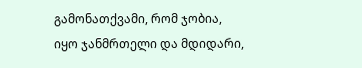გამონათქვამი, რომ ჯობია, იყო ჯანმრთელი და მდიდარი,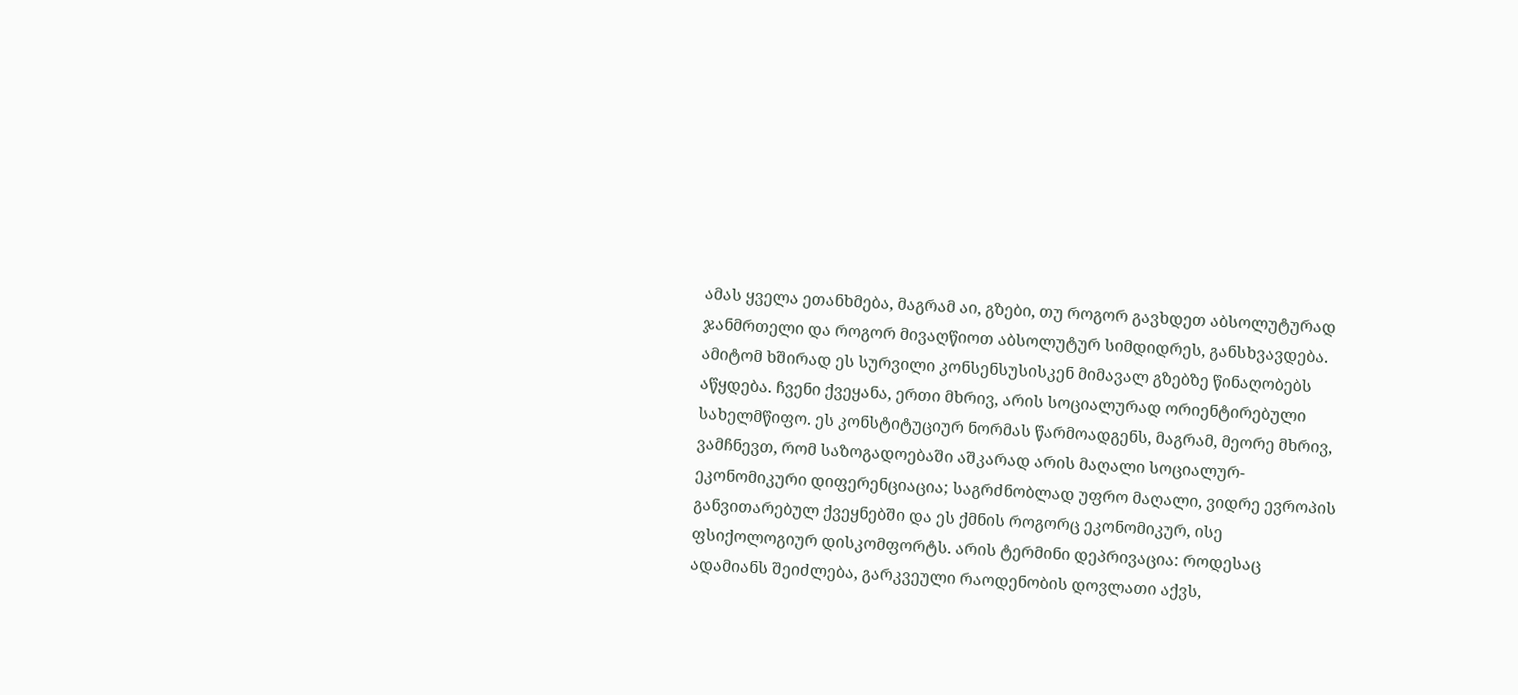ამას ყველა ეთანხმება, მაგრამ აი, გზები, თუ როგორ გავხდეთ აბსოლუტურად ჯანმრთელი და როგორ მივაღწიოთ აბსოლუტურ სიმდიდრეს, განსხვავდება. ამიტომ ხშირად ეს სურვილი კონსენსუსისკენ მიმავალ გზებზე წინაღობებს აწყდება. ჩვენი ქვეყანა, ერთი მხრივ, არის სოციალურად ორიენტირებული სახელმწიფო. ეს კონსტიტუციურ ნორმას წარმოადგენს, მაგრამ, მეორე მხრივ, ვამჩნევთ, რომ საზოგადოებაში აშკარად არის მაღალი სოციალურ-ეკონომიკური დიფერენციაცია; საგრძნობლად უფრო მაღალი, ვიდრე ევროპის განვითარებულ ქვეყნებში და ეს ქმნის როგორც ეკონომიკურ, ისე ფსიქოლოგიურ დისკომფორტს. არის ტერმინი დეპრივაცია: როდესაც ადამიანს შეიძლება, გარკვეული რაოდენობის დოვლათი აქვს,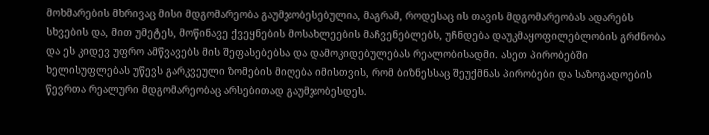მოხმარების მხრივაც მისი მდგომარეობა გაუმჯობესებულია, მაგრამ, როდესაც ის თავის მდგომარეობას ადარებს სხვების და, მით უმეტეს, მოწინავე ქვეყნების მოსახლეების მაჩვენებლებს, უჩნდება დაუკმაყოფილებლობის გრძნობა და ეს კიდევ უფრო ამწვავებს მის შეფასებებსა და დამოკიდებულებას რეალობისადმი. ასეთ პირობებში ხელისუფლებას უწევს გარკვეული ზომების მიღება იმისთვის, რომ ბიზნესსაც შეუქმნას პირობები და საზოგადოების წევრთა რეალური მდგომარეობაც არსებითად გაუმჯობესდეს.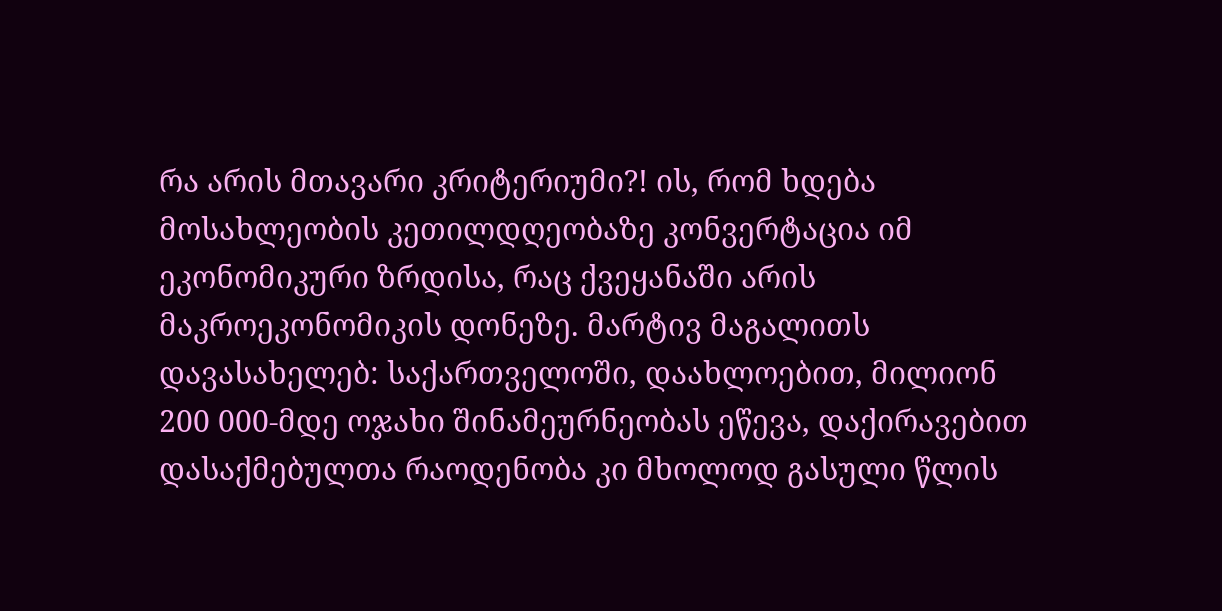რა არის მთავარი კრიტერიუმი?! ის, რომ ხდება მოსახლეობის კეთილდღეობაზე კონვერტაცია იმ ეკონომიკური ზრდისა, რაც ქვეყანაში არის მაკროეკონომიკის დონეზე. მარტივ მაგალითს დავასახელებ: საქართველოში, დაახლოებით, მილიონ 200 000-მდე ოჯახი შინამეურნეობას ეწევა, დაქირავებით დასაქმებულთა რაოდენობა კი მხოლოდ გასული წლის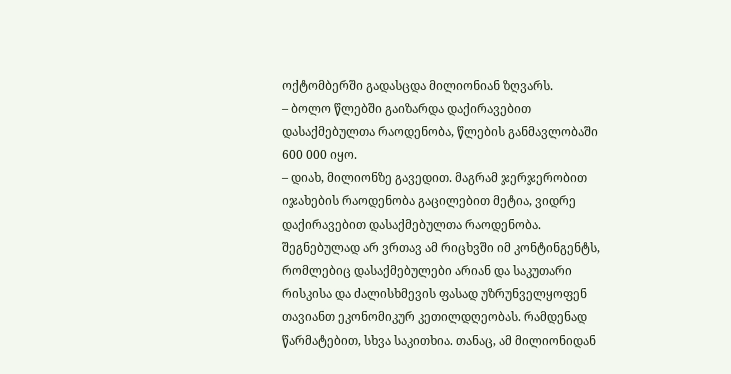ოქტომბერში გადასცდა მილიონიან ზღვარს.
– ბოლო წლებში გაიზარდა დაქირავებით დასაქმებულთა რაოდენობა, წლების განმავლობაში 600 000 იყო.
– დიახ, მილიონზე გავედით. მაგრამ ჯერჯერობით იჯახების რაოდენობა გაცილებით მეტია, ვიდრე დაქირავებით დასაქმებულთა რაოდენობა. შეგნებულად არ ვრთავ ამ რიცხვში იმ კონტინგენტს, რომლებიც დასაქმებულები არიან და საკუთარი რისკისა და ძალისხმევის ფასად უზრუნველყოფენ თავიანთ ეკონომიკურ კეთილდღეობას. რამდენად წარმატებით, სხვა საკითხია. თანაც, ამ მილიონიდან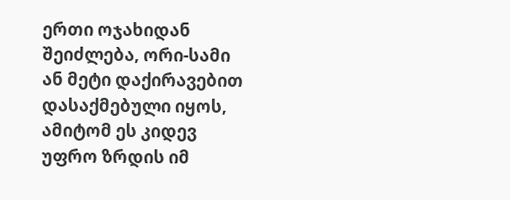ერთი ოჯახიდან შეიძლება, ორი-სამი ან მეტი დაქირავებით დასაქმებული იყოს, ამიტომ ეს კიდევ უფრო ზრდის იმ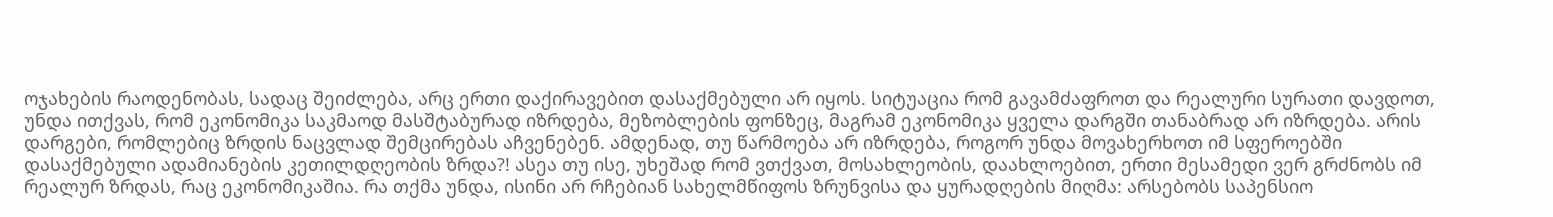ოჯახების რაოდენობას, სადაც შეიძლება, არც ერთი დაქირავებით დასაქმებული არ იყოს. სიტუაცია რომ გავამძაფროთ და რეალური სურათი დავდოთ, უნდა ითქვას, რომ ეკონომიკა საკმაოდ მასშტაბურად იზრდება, მეზობლების ფონზეც, მაგრამ ეკონომიკა ყველა დარგში თანაბრად არ იზრდება. არის დარგები, რომლებიც ზრდის ნაცვლად შემცირებას აჩვენებენ. ამდენად, თუ წარმოება არ იზრდება, როგორ უნდა მოვახერხოთ იმ სფეროებში დასაქმებული ადამიანების კეთილდღეობის ზრდა?! ასეა თუ ისე, უხეშად რომ ვთქვათ, მოსახლეობის, დაახლოებით, ერთი მესამედი ვერ გრძნობს იმ რეალურ ზრდას, რაც ეკონომიკაშია. რა თქმა უნდა, ისინი არ რჩებიან სახელმწიფოს ზრუნვისა და ყურადღების მიღმა: არსებობს საპენსიო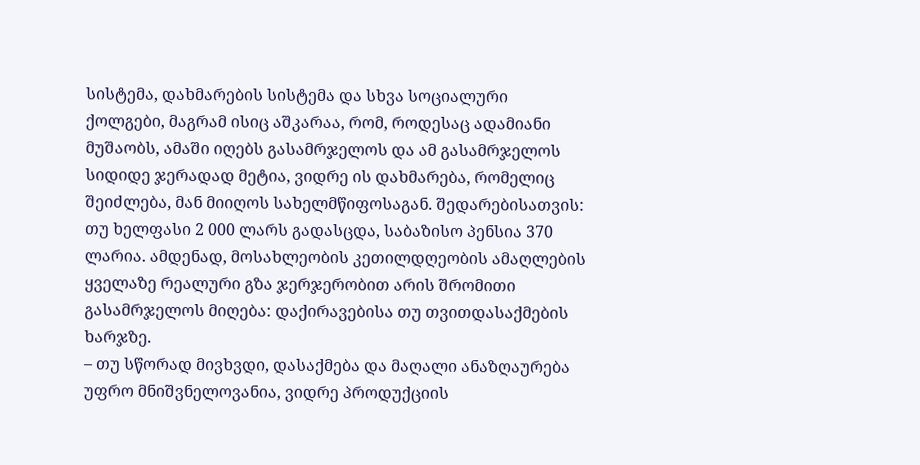სისტემა, დახმარების სისტემა და სხვა სოციალური ქოლგები, მაგრამ ისიც აშკარაა, რომ, როდესაც ადამიანი მუშაობს, ამაში იღებს გასამრჯელოს და ამ გასამრჯელოს სიდიდე ჯერადად მეტია, ვიდრე ის დახმარება, რომელიც შეიძლება, მან მიიღოს სახელმწიფოსაგან. შედარებისათვის: თუ ხელფასი 2 000 ლარს გადასცდა, საბაზისო პენსია 370 ლარია. ამდენად, მოსახლეობის კეთილდღეობის ამაღლების ყველაზე რეალური გზა ჯერჯერობით არის შრომითი გასამრჯელოს მიღება: დაქირავებისა თუ თვითდასაქმების ხარჯზე.
– თუ სწორად მივხვდი, დასაქმება და მაღალი ანაზღაურება უფრო მნიშვნელოვანია, ვიდრე პროდუქციის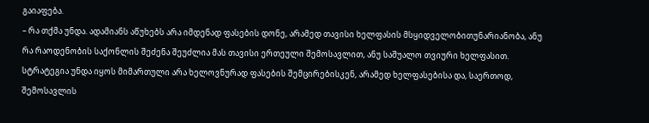გაიაფება.
– რა თქმა უნდა. ადამიანს აწუხებს არა იმდენად ფასების დონე, არამედ თავისი ხელფასის მსყიდველობითუნარიანობა, ანუ რა რაოდენობის საქონლის შეძენა შეუძლია მას თავისი ერთეული შემოსავლით, ანუ საშუალო თვიური ხელფასით. სტრატეგია უნდა იყოს მიმართული არა ხელოვნურად ფასების შემცირებისკენ, არამედ ხელფასებისა და, საერთოდ, შემოსავლის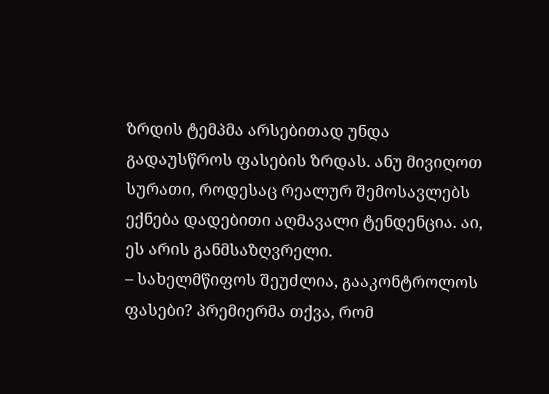ზრდის ტემპმა არსებითად უნდა გადაუსწროს ფასების ზრდას. ანუ მივიღოთ სურათი, როდესაც რეალურ შემოსავლებს ექნება დადებითი აღმავალი ტენდენცია. აი, ეს არის განმსაზღვრელი.
– სახელმწიფოს შეუძლია, გააკონტროლოს ფასები? პრემიერმა თქვა, რომ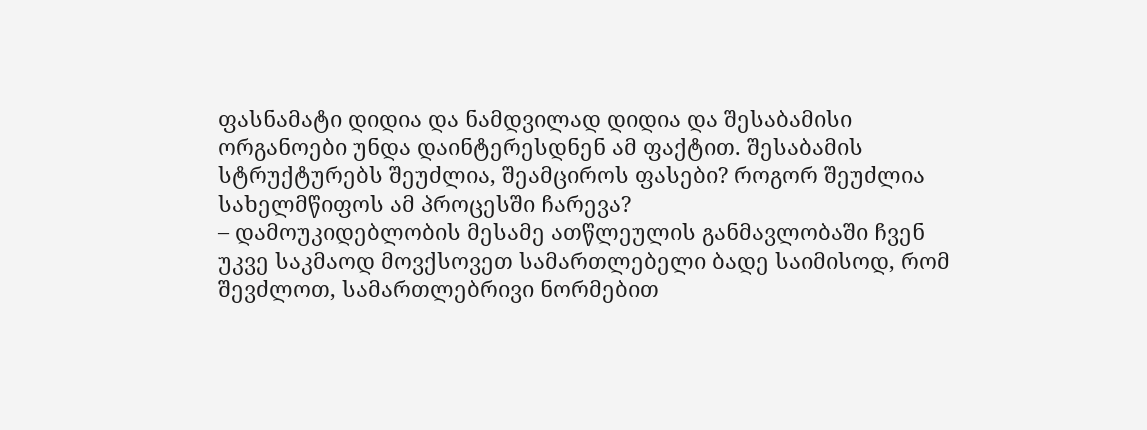ფასნამატი დიდია და ნამდვილად დიდია და შესაბამისი ორგანოები უნდა დაინტერესდნენ ამ ფაქტით. შესაბამის სტრუქტურებს შეუძლია, შეამციროს ფასები? როგორ შეუძლია სახელმწიფოს ამ პროცესში ჩარევა?
– დამოუკიდებლობის მესამე ათწლეულის განმავლობაში ჩვენ უკვე საკმაოდ მოვქსოვეთ სამართლებელი ბადე საიმისოდ, რომ შევძლოთ, სამართლებრივი ნორმებით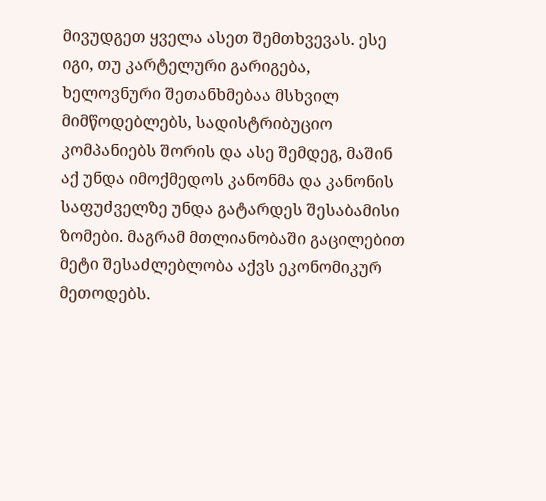მივუდგეთ ყველა ასეთ შემთხვევას. ესე იგი, თუ კარტელური გარიგება, ხელოვნური შეთანხმებაა მსხვილ მიმწოდებლებს, სადისტრიბუციო კომპანიებს შორის და ასე შემდეგ, მაშინ აქ უნდა იმოქმედოს კანონმა და კანონის საფუძველზე უნდა გატარდეს შესაბამისი ზომები. მაგრამ მთლიანობაში გაცილებით მეტი შესაძლებლობა აქვს ეკონომიკურ მეთოდებს.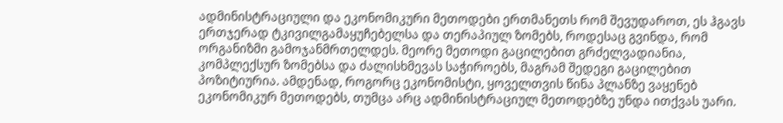ადმინისტრაციული და ეკონომიკური მეთოდები ერთმანეთს რომ შევუდაროთ, ეს ჰგავს ერთჯერად ტკივილგამაყუჩებელსა და თერაპიულ ზომებს, როდესაც გვინდა, რომ ორგანიზმი გამოჯანმრთელდეს. მეორე მეთოდი გაცილებით გრძელვადიანია, კომპლექსურ ზომებსა და ძალისხმევას საჭიროებს, მაგრამ შედეგი გაცილებით პოზიტიურია. ამდენად, როგორც ეკონომისტი, ყოველთვის წინა პლანზე ვაყენებ ეკონომიკურ მეთოდებს, თუმცა არც ადმინისტრაციულ მეთოდებზე უნდა ითქვას უარი.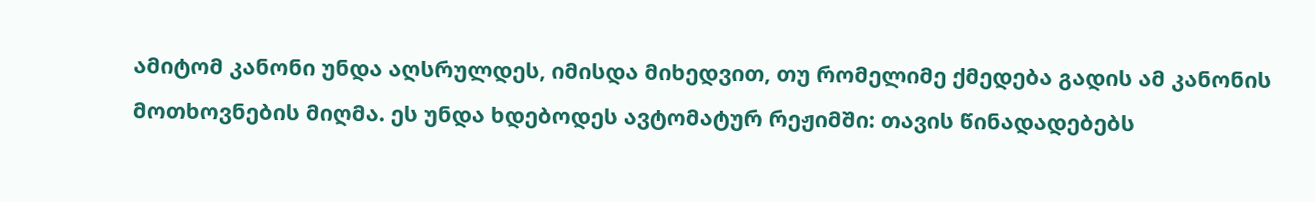ამიტომ კანონი უნდა აღსრულდეს, იმისდა მიხედვით, თუ რომელიმე ქმედება გადის ამ კანონის მოთხოვნების მიღმა. ეს უნდა ხდებოდეს ავტომატურ რეჟიმში: თავის წინადადებებს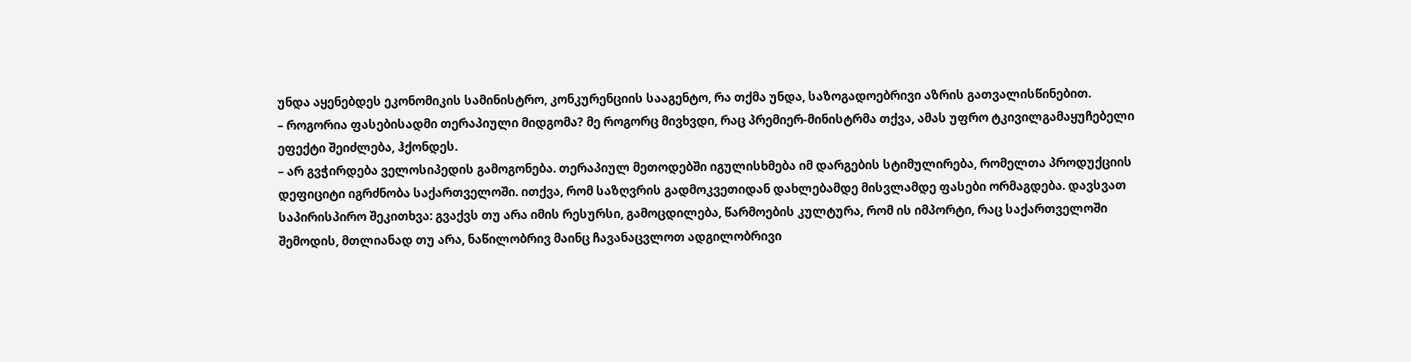უნდა აყენებდეს ეკონომიკის სამინისტრო, კონკურენციის სააგენტო, რა თქმა უნდა, საზოგადოებრივი აზრის გათვალისწინებით.
– როგორია ფასებისადმი თერაპიული მიდგომა? მე როგორც მივხვდი, რაც პრემიერ-მინისტრმა თქვა, ამას უფრო ტკივილგამაყუჩებელი ეფექტი შეიძლება, ჰქონდეს.
– არ გვჭირდება ველოსიპედის გამოგონება. თერაპიულ მეთოდებში იგულისხმება იმ დარგების სტიმულირება, რომელთა პროდუქციის დეფიციტი იგრძნობა საქართველოში. ითქვა, რომ საზღვრის გადმოკვეთიდან დახლებამდე მისვლამდე ფასები ორმაგდება. დავსვათ საპირისპირო შეკითხვა: გვაქვს თუ არა იმის რესურსი, გამოცდილება, წარმოების კულტურა, რომ ის იმპორტი, რაც საქართველოში შემოდის, მთლიანად თუ არა, ნაწილობრივ მაინც ჩავანაცვლოთ ადგილობრივი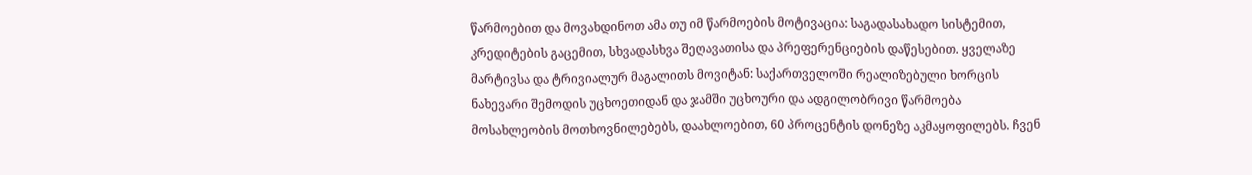წარმოებით და მოვახდინოთ ამა თუ იმ წარმოების მოტივაცია: საგადასახადო სისტემით, კრედიტების გაცემით, სხვადასხვა შეღავათისა და პრეფერენციების დაწესებით. ყველაზე მარტივსა და ტრივიალურ მაგალითს მოვიტან: საქართველოში რეალიზებული ხორცის ნახევარი შემოდის უცხოეთიდან და ჯამში უცხოური და ადგილობრივი წარმოება მოსახლეობის მოთხოვნილებებს, დაახლოებით, 60 პროცენტის დონეზე აკმაყოფილებს. ჩვენ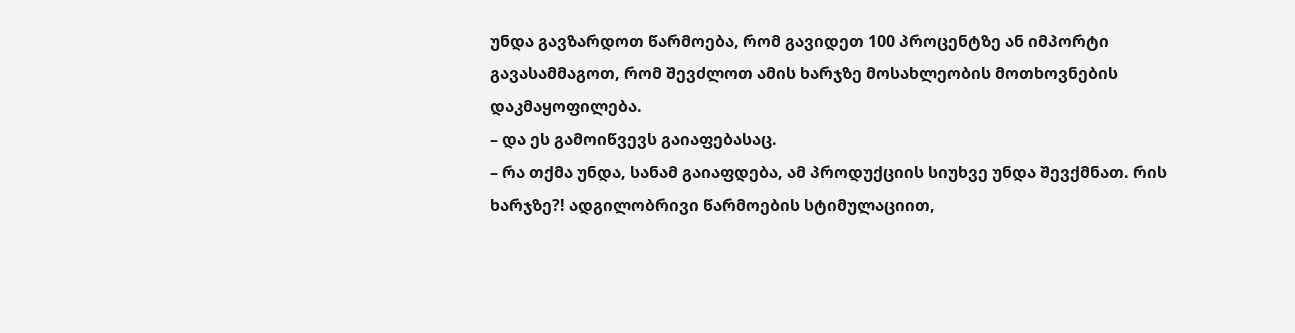უნდა გავზარდოთ წარმოება, რომ გავიდეთ 100 პროცენტზე ან იმპორტი გავასამმაგოთ, რომ შევძლოთ ამის ხარჯზე მოსახლეობის მოთხოვნების დაკმაყოფილება.
– და ეს გამოიწვევს გაიაფებასაც.
– რა თქმა უნდა, სანამ გაიაფდება, ამ პროდუქციის სიუხვე უნდა შევქმნათ. რის ხარჯზე?! ადგილობრივი წარმოების სტიმულაციით,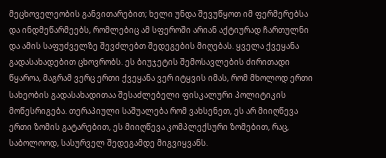მეცხოველეობის განვითარებით; ხელი უნდა შევუწყოთ იმ ფერმერებსა და ინდმეწარმეებს, რომლებიც ამ სფეროში არიან აქტიურად ჩართულნი და ამის საფუძველზე შევძლებთ შედეგების მიღებას. ყველა ქვეყანა გადასახადებით ცხოვრობს. ეს ბიუჯეტის შემოსავლების ძირითადი წყაროა, მაგრამ ვერც ერთი ქვეყანა ვერ იტყვის იმას, რომ მხოლოდ ერთი სახეობის გადასახადითაა შესაძლებელი ფისკალური პოლიტიკის მოწესრიგება. თერაპიული საშუალება რომ ვახსენეთ, ეს არ მიიღწევა ერთი ზომის გატარებით, ეს მიიღწევა კომპლექსური ზომებით, რაც, საბოლოოდ, სასურველ შედეგამდე მიგვიყვანს.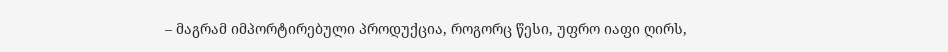– მაგრამ იმპორტირებული პროდუქცია, როგორც წესი, უფრო იაფი ღირს,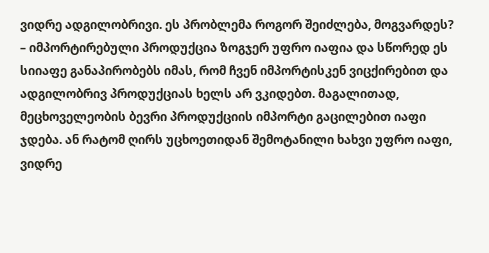ვიდრე ადგილობრივი. ეს პრობლემა როგორ შეიძლება, მოგვარდეს?
– იმპორტირებული პროდუქცია ზოგჯერ უფრო იაფია და სწორედ ეს სიიაფე განაპირობებს იმას, რომ ჩვენ იმპორტისკენ ვიცქირებით და ადგილობრივ პროდუქციას ხელს არ ვკიდებთ. მაგალითად, მეცხოველეობის ბევრი პროდუქციის იმპორტი გაცილებით იაფი ჯდება. ან რატომ ღირს უცხოეთიდან შემოტანილი ხახვი უფრო იაფი, ვიდრე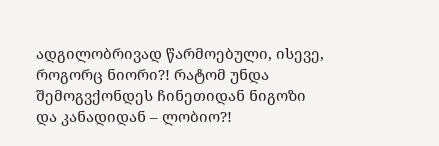ადგილობრივად წარმოებული, ისევე, როგორც ნიორი?! რატომ უნდა შემოგვქონდეს ჩინეთიდან ნიგოზი და კანადიდან – ლობიო?!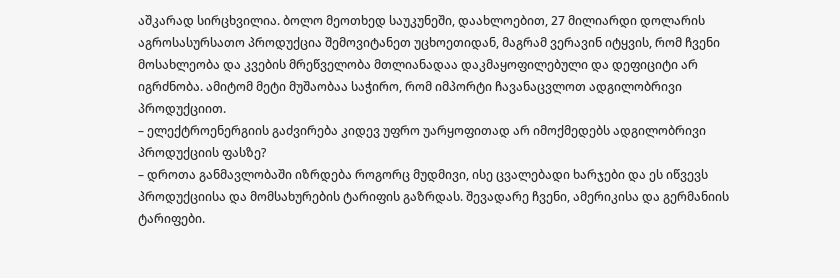აშკარად სირცხვილია. ბოლო მეოთხედ საუკუნეში, დაახლოებით, 27 მილიარდი დოლარის აგროსასურსათო პროდუქცია შემოვიტანეთ უცხოეთიდან, მაგრამ ვერავინ იტყვის, რომ ჩვენი მოსახლეობა და კვების მრეწველობა მთლიანადაა დაკმაყოფილებული და დეფიციტი არ იგრძნობა. ამიტომ მეტი მუშაობაა საჭირო, რომ იმპორტი ჩავანაცვლოთ ადგილობრივი პროდუქციით.
– ელექტროენერგიის გაძვირება კიდევ უფრო უარყოფითად არ იმოქმედებს ადგილობრივი პროდუქციის ფასზე?
– დროთა განმავლობაში იზრდება როგორც მუდმივი, ისე ცვალებადი ხარჯები და ეს იწვევს პროდუქციისა და მომსახურების ტარიფის გაზრდას. შევადარე ჩვენი, ამერიკისა და გერმანიის ტარიფები.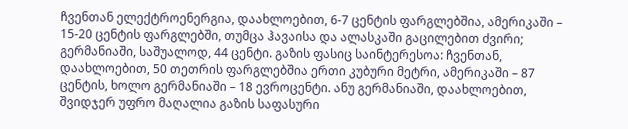ჩვენთან ელექტროენერგია, დაახლოებით, 6-7 ცენტის ფარგლებშია, ამერიკაში – 15-20 ცენტის ფარგლებში, თუმცა ჰავაისა და ალასკაში გაცილებით ძვირი; გერმანიაში, საშუალოდ, 44 ცენტი. გაზის ფასიც საინტერესოა: ჩვენთან, დაახლოებით, 50 თეთრის ფარგლებშია ერთი კუბური მეტრი, ამერიკაში – 87 ცენტის, ხოლო გერმანიაში – 18 ევროცენტი. ანუ გერმანიაში, დაახლოებით, შვიდჯერ უფრო მაღალია გაზის საფასური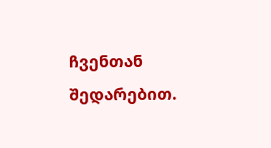ჩვენთან შედარებით.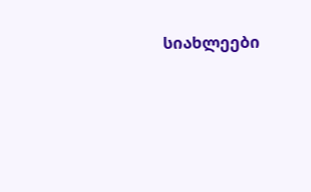სიახლეები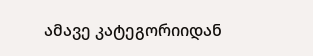ამავე კატეგორიიდან